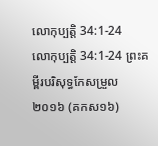លោកុប្បត្តិ 34:1-24
លោកុប្បត្តិ 34:1-24 ព្រះគម្ពីរបរិសុទ្ធកែសម្រួល ២០១៦ (គកស១៦)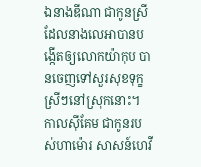ឯនាងឌីណា ជាកូនស្រីដែលនាងលេអាបានបង្កើតឲ្យលោកយ៉ាកុប បានចេញទៅសួរសុខទុក្ខស្រីៗនៅស្រុកនោះ។ កាលស៊ីគែម ជាកូនរបស់ហាម៉ោរ សាសន៍ហេវី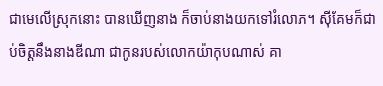ជាមេលើស្រុកនោះ បានឃើញនាង ក៏ចាប់នាងយកទៅរំលោភ។ ស៊ីគែមក៏ជាប់ចិត្តនឹងនាងឌីណា ជាកូនរបស់លោកយ៉ាកុបណាស់ គា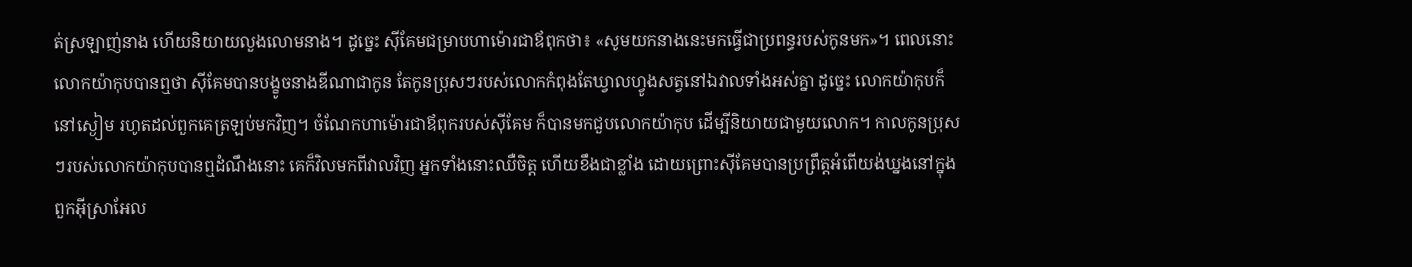ត់ស្រឡាញ់នាង ហើយនិយាយលួងលោមនាង។ ដូច្នេះ ស៊ីគែមជម្រាបហាម៉ោរជាឪពុកថា៖ «សូមយកនាងនេះមកធ្វើជាប្រពន្ធរបស់កូនមក»។ ពេលនោះ លោកយ៉ាកុបបានឮថា ស៊ីគែមបានបង្ខូចនាងឌីណាជាកូន តែកូនប្រុសៗរបស់លោកកំពុងតែឃ្វាលហ្វូងសត្វនៅឯវាលទាំងអស់គ្នា ដូច្នេះ លោកយ៉ាកុបក៏នៅស្ងៀម រហូតដល់ពួកគេត្រឡប់មកវិញ។ ចំណែកហាម៉ោរជាឪពុករបស់ស៊ីគែម ក៏បានមកជួបលោកយ៉ាកុប ដើម្បីនិយាយជាមួយលោក។ កាលកូនប្រុសៗរបស់លោកយ៉ាកុបបានឮដំណឹងនោះ គេក៏វិលមកពីវាលវិញ អ្នកទាំងនោះឈឺចិត្ត ហើយខឹងជាខ្លាំង ដោយព្រោះស៊ីគែមបានប្រព្រឹត្តអំពើយង់ឃ្នងនៅក្នុងពួកអ៊ីស្រាអែល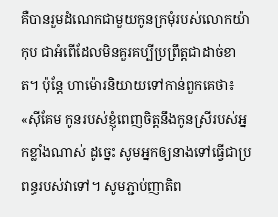គឺបានរួមដំណេកជាមួយកូនក្រមុំរបស់លោកយ៉ាកុប ជាអំពើដែលមិនគួរគប្បីប្រព្រឹត្តជាដាច់ខាត។ ប៉ុន្ដែ ហាម៉ោរនិយាយទៅកាន់ពួកគេថា៖ «ស៊ីគែម កូនរបស់ខ្ញុំពេញចិត្តនឹងកូនស្រីរបស់អ្នកខ្លាំងណាស់ ដូច្នេះ សូមអ្នកឲ្យនាងទៅធ្វើជាប្រពន្ធរបស់វាទៅ។ សូមភ្ជាប់ញាតិព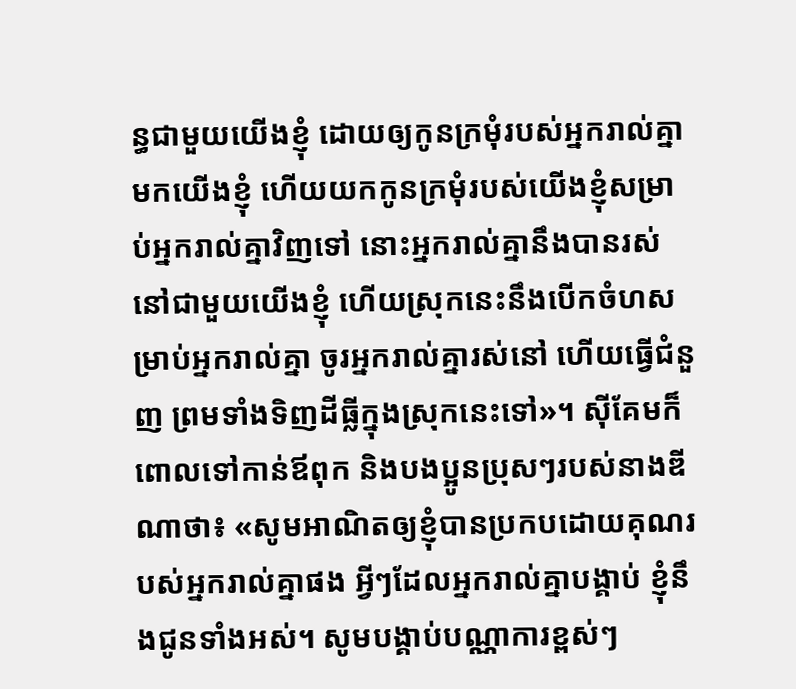ន្ធជាមួយយើងខ្ញុំ ដោយឲ្យកូនក្រមុំរបស់អ្នករាល់គ្នាមកយើងខ្ញុំ ហើយយកកូនក្រមុំរបស់យើងខ្ញុំសម្រាប់អ្នករាល់គ្នាវិញទៅ នោះអ្នករាល់គ្នានឹងបានរស់នៅជាមួយយើងខ្ញុំ ហើយស្រុកនេះនឹងបើកចំហសម្រាប់អ្នករាល់គ្នា ចូរអ្នករាល់គ្នារស់នៅ ហើយធ្វើជំនួញ ព្រមទាំងទិញដីធ្លីក្នុងស្រុកនេះទៅ»។ ស៊ីគែមក៏ពោលទៅកាន់ឪពុក និងបងប្អូនប្រុសៗរបស់នាងឌីណាថា៖ «សូមអាណិតឲ្យខ្ញុំបានប្រកបដោយគុណរបស់អ្នករាល់គ្នាផង អ្វីៗដែលអ្នករាល់គ្នាបង្គាប់ ខ្ញុំនឹងជូនទាំងអស់។ សូមបង្គាប់បណ្ណាការខ្ពស់ៗ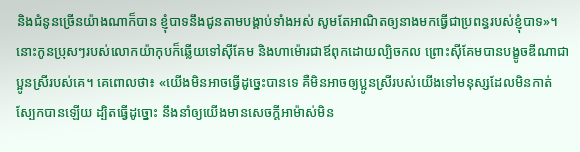និងជំនូនច្រើនយ៉ាងណាក៏បាន ខ្ញុំបាទនឹងជូនតាមបង្គាប់ទាំងអស់ សូមតែអាណិតឲ្យនាងមកធ្វើជាប្រពន្ធរបស់ខ្ញុំបាទ»។ នោះកូនប្រុសៗរបស់លោកយ៉ាកុបក៏ឆ្លើយទៅស៊ីគែម និងហាម៉ោរជាឪពុកដោយល្បិចកល ព្រោះស៊ីគែមបានបង្ខូចឌីណាជាប្អូនស្រីរបស់គេ។ គេពោលថា៖ «យើងមិនអាចធ្វើដូច្នេះបានទេ គឺមិនអាចឲ្យប្អូនស្រីរបស់យើងទៅមនុស្សដែលមិនកាត់ស្បែកបានឡើយ ដ្បិតធ្វើដូច្នោះ នឹងនាំឲ្យយើងមានសេចក្ដីអាម៉ាស់មិន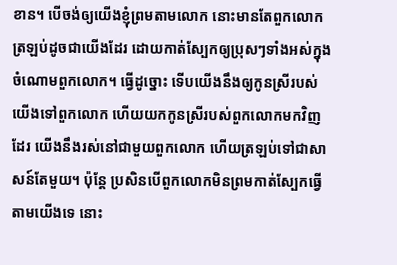ខាន។ បើចង់ឲ្យយើងខ្ញុំព្រមតាមលោក នោះមានតែពួកលោកត្រឡប់ដូចជាយើងដែរ ដោយកាត់ស្បែកឲ្យប្រុសៗទាំងអស់ក្នុងចំណោមពួកលោក។ ធ្វើដូច្នោះ ទើបយើងនឹងឲ្យកូនស្រីរបស់យើងទៅពួកលោក ហើយយកកូនស្រីរបស់ពួកលោកមកវិញដែរ យើងនឹងរស់នៅជាមួយពួកលោក ហើយត្រឡប់ទៅជាសាសន៍តែមួយ។ ប៉ុន្តែ ប្រសិនបើពួកលោកមិនព្រមកាត់ស្បែកធ្វើតាមយើងទេ នោះ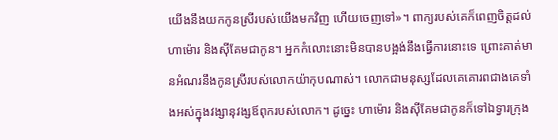យើងនឹងយកកូនស្រីរបស់យើងមកវិញ ហើយចេញទៅ»។ ពាក្យរបស់គេក៏ពេញចិត្តដល់ហាម៉ោរ និងស៊ីគែមជាកូន។ អ្នកកំលោះនោះមិនបានបង្អង់នឹងធ្វើការនោះទេ ព្រោះគាត់មានអំណរនឹងកូនស្រីរបស់លោកយ៉ាកុបណាស់។ លោកជាមនុស្សដែលគេគោរពជាងគេទាំងអស់ក្នុងវង្សានុវង្សឪពុករបស់លោក។ ដូច្នេះ ហាម៉ោរ និងស៊ីគែមជាកូនក៏ទៅឯទ្វារក្រុង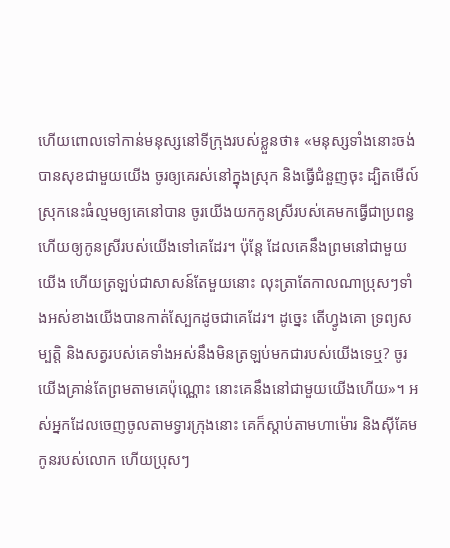ហើយពោលទៅកាន់មនុស្សនៅទីក្រុងរបស់ខ្លួនថា៖ «មនុស្សទាំងនោះចង់បានសុខជាមួយយើង ចូរឲ្យគេរស់នៅក្នុងស្រុក និងធ្វើជំនួញចុះ ដ្បិតមើល៍ ស្រុកនេះធំល្មមឲ្យគេនៅបាន ចូរយើងយកកូនស្រីរបស់គេមកធ្វើជាប្រពន្ធ ហើយឲ្យកូនស្រីរបស់យើងទៅគេដែរ។ ប៉ុន្ដែ ដែលគេនឹងព្រមនៅជាមួយយើង ហើយត្រឡប់ជាសាសន៍តែមួយនោះ លុះត្រាតែកាលណាប្រុសៗទាំងអស់ខាងយើងបានកាត់ស្បែកដូចជាគេដែរ។ ដូច្នេះ តើហ្វូងគោ ទ្រព្យសម្បត្តិ និងសត្វរបស់គេទាំងអស់នឹងមិនត្រឡប់មកជារបស់យើងទេឬ? ចូរយើងគ្រាន់តែព្រមតាមគេប៉ុណ្ណោះ នោះគេនឹងនៅជាមួយយើងហើយ»។ អស់អ្នកដែលចេញចូលតាមទ្វារក្រុងនោះ គេក៏ស្តាប់តាមហាម៉ោរ និងស៊ីគែមកូនរបស់លោក ហើយប្រុសៗ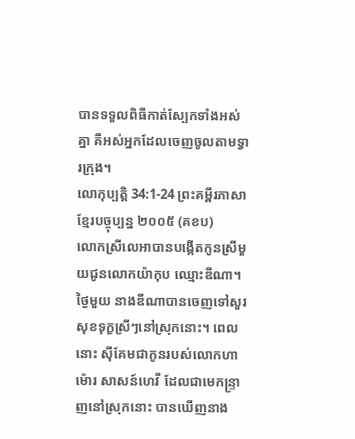បានទទួលពិធីកាត់ស្បែកទាំងអស់គ្នា គឺអស់អ្នកដែលចេញចូលតាមទ្វារក្រុង។
លោកុប្បត្តិ 34:1-24 ព្រះគម្ពីរភាសាខ្មែរបច្ចុប្បន្ន ២០០៥ (គខប)
លោកស្រីលេអាបានបង្កើតកូនស្រីមួយជូនលោកយ៉ាកុប ឈ្មោះឌីណា។ ថ្ងៃមួយ នាងឌីណាបានចេញទៅសួរសុខទុក្ខស្រីៗនៅស្រុកនោះ។ ពេលនោះ ស៊ីគែមជាកូនរបស់លោកហាម៉ោរ សាសន៍ហេវី ដែលជាមេកន្ទ្រាញនៅស្រុកនោះ បានឃើញនាង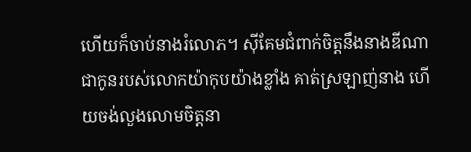ហើយក៏ចាប់នាងរំលោភ។ ស៊ីគែមជំពាក់ចិត្តនឹងនាងឌីណា ជាកូនរបស់លោកយ៉ាកុបយ៉ាងខ្លាំង គាត់ស្រឡាញ់នាង ហើយចង់លួងលោមចិត្តនា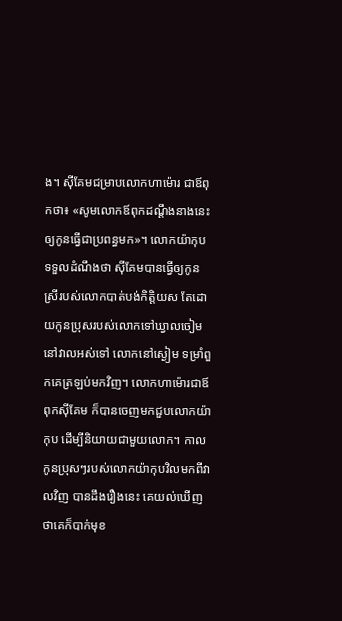ង។ ស៊ីគែមជម្រាបលោកហាម៉ោរ ជាឪពុកថា៖ «សូមលោកឪពុកដណ្ដឹងនាងនេះ ឲ្យកូនធ្វើជាប្រពន្ធមក»។ លោកយ៉ាកុបទទួលដំណឹងថា ស៊ីគែមបានធ្វើឲ្យកូនស្រីរបស់លោកបាត់បង់កិត្តិយស តែដោយកូនប្រុសរបស់លោកទៅឃ្វាលចៀមនៅវាលអស់ទៅ លោកនៅស្ងៀម ទម្រាំពួកគេត្រឡប់មកវិញ។ លោកហាម៉ោរជាឪពុកស៊ីគែម ក៏បានចេញមកជួបលោកយ៉ាកុប ដើម្បីនិយាយជាមួយលោក។ កាលកូនប្រុសៗរបស់លោកយ៉ាកុបវិលមកពីវាលវិញ បានដឹងរឿងនេះ គេយល់ឃើញថាគេក៏បាក់មុខ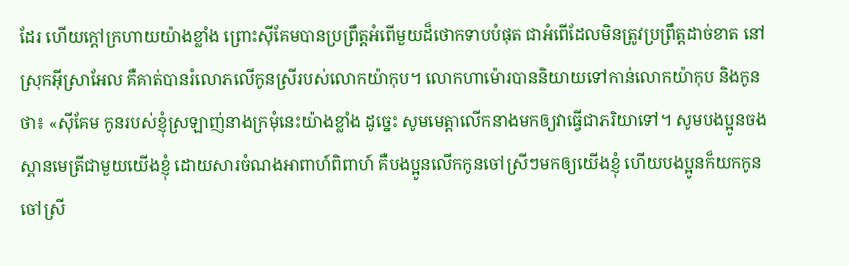ដែរ ហើយក្ដៅក្រហាយយ៉ាងខ្លាំង ព្រោះស៊ីគែមបានប្រព្រឹត្តអំពើមួយដ៏ថោកទាបបំផុត ជាអំពើដែលមិនត្រូវប្រព្រឹត្តដាច់ខាត នៅស្រុកអ៊ីស្រាអែល គឺគាត់បានរំលោភលើកូនស្រីរបស់លោកយ៉ាកុប។ លោកហាម៉ោរបាននិយាយទៅកាន់លោកយ៉ាកុប និងកូនថា៖ «ស៊ីគែម កូនរបស់ខ្ញុំស្រឡាញ់នាងក្រមុំនេះយ៉ាងខ្លាំង ដូច្នេះ សូមមេត្តាលើកនាងមកឲ្យវាធ្វើជាភរិយាទៅ។ សូមបងប្អូនចងស្ពានមេត្រីជាមួយយើងខ្ញុំ ដោយសារចំណងអាពាហ៍ពិពាហ៍ គឺបងប្អូនលើកកូនចៅស្រីៗមកឲ្យយើងខ្ញុំ ហើយបងប្អូនក៏យកកូនចៅស្រី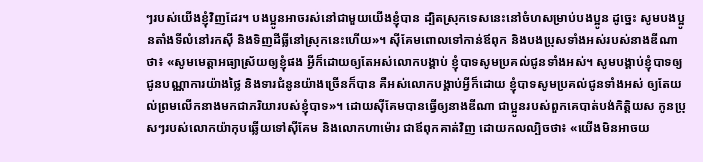ៗរបស់យើងខ្ញុំវិញដែរ។ បងប្អូនអាចរស់នៅជាមួយយើងខ្ញុំបាន ដ្បិតស្រុកទេសនេះនៅចំហសម្រាប់បងប្អូន ដូច្នេះ សូមបងប្អូនតាំងទីលំនៅរកស៊ី និងទិញដីធ្លីនៅស្រុកនេះហើយ»។ ស៊ីគែមពោលទៅកាន់ឪពុក និងបងប្រុសទាំងអស់របស់នាងឌីណាថា៖ «សូមមេត្តាអធ្យាស្រ័យឲ្យខ្ញុំផង អ្វីក៏ដោយឲ្យតែអស់លោកបង្គាប់ ខ្ញុំបាទសូមប្រគល់ជូនទាំងអស់។ សូមបង្គាប់ខ្ញុំបាទឲ្យជូនបណ្ណាការយ៉ាងថ្លៃ និងទារជំនូនយ៉ាងច្រើនក៏បាន គឺអស់លោកបង្គាប់អ្វីក៏ដោយ ខ្ញុំបាទសូមប្រគល់ជូនទាំងអស់ ឲ្យតែយល់ព្រមលើកនាងមកជាភរិយារបស់ខ្ញុំបាទ»។ ដោយស៊ីគែមបានធ្វើឲ្យនាងឌីណា ជាប្អូនរបស់ពួកគេបាត់បង់កិត្តិយស កូនប្រុសៗរបស់លោកយ៉ាកុបឆ្លើយទៅស៊ីគែម និងលោកហាម៉ោរ ជាឪពុកគាត់វិញ ដោយកលល្បិចថា៖ «យើងមិនអាចយ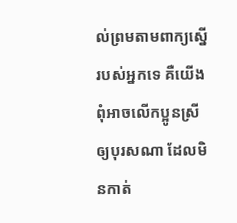ល់ព្រមតាមពាក្យស្នើរបស់អ្នកទេ គឺយើងពុំអាចលើកប្អូនស្រីឲ្យបុរសណា ដែលមិនកាត់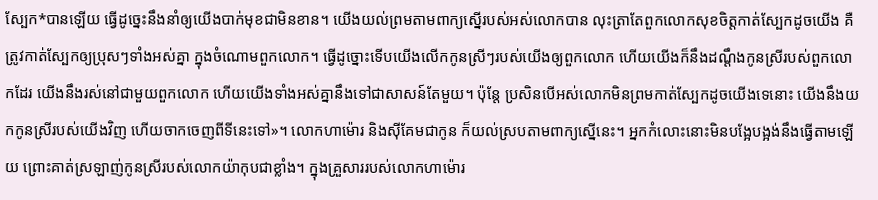ស្បែក*បានឡើយ ធ្វើដូច្នេះនឹងនាំឲ្យយើងបាក់មុខជាមិនខាន។ យើងយល់ព្រមតាមពាក្យស្នើរបស់អស់លោកបាន លុះត្រាតែពួកលោកសុខចិត្តកាត់ស្បែកដូចយើង គឺត្រូវកាត់ស្បែកឲ្យប្រុសៗទាំងអស់គ្នា ក្នុងចំណោមពួកលោក។ ធ្វើដូច្នោះទើបយើងលើកកូនស្រីៗរបស់យើងឲ្យពួកលោក ហើយយើងក៏នឹងដណ្ដឹងកូនស្រីរបស់ពួកលោកដែរ យើងនឹងរស់នៅជាមួយពួកលោក ហើយយើងទាំងអស់គ្នានឹងទៅជាសាសន៍តែមួយ។ ប៉ុន្តែ ប្រសិនបើអស់លោកមិនព្រមកាត់ស្បែកដូចយើងទេនោះ យើងនឹងយកកូនស្រីរបស់យើងវិញ ហើយចាកចេញពីទីនេះទៅ»។ លោកហាម៉ោរ និងស៊ីគែមជាកូន ក៏យល់ស្របតាមពាក្យស្នើនេះ។ អ្នកកំលោះនោះមិនបង្អែបង្អង់នឹងធ្វើតាមឡើយ ព្រោះគាត់ស្រឡាញ់កូនស្រីរបស់លោកយ៉ាកុបជាខ្លាំង។ ក្នុងគ្រួសាររបស់លោកហាម៉ោរ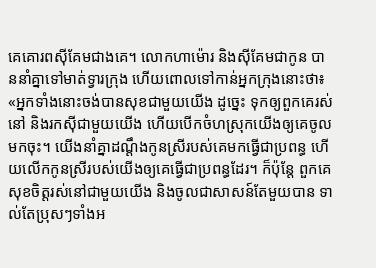គេគោរពស៊ីគែមជាងគេ។ លោកហាម៉ោរ និងស៊ីគែមជាកូន បាននាំគ្នាទៅមាត់ទ្វារក្រុង ហើយពោលទៅកាន់អ្នកក្រុងនោះថា៖ «អ្នកទាំងនោះចង់បានសុខជាមួយយើង ដូច្នេះ ទុកឲ្យពួកគេរស់នៅ និងរកស៊ីជាមួយយើង ហើយបើកចំហស្រុកយើងឲ្យគេចូលមកចុះ។ យើងនាំគ្នាដណ្ដឹងកូនស្រីរបស់គេមកធ្វើជាប្រពន្ធ ហើយលើកកូនស្រីរបស់យើងឲ្យគេធ្វើជាប្រពន្ធដែរ។ ក៏ប៉ុន្តែ ពួកគេសុខចិត្តរស់នៅជាមួយយើង និងចូលជាសាសន៍តែមួយបាន ទាល់តែប្រុសៗទាំងអ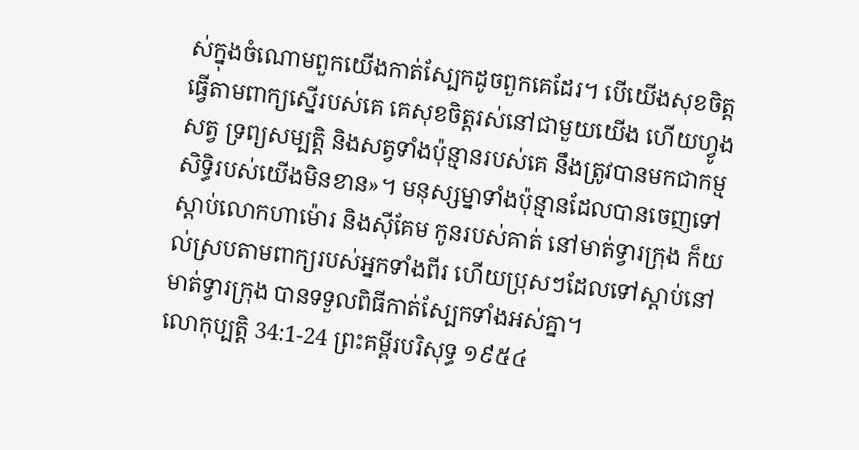ស់ក្នុងចំណោមពួកយើងកាត់ស្បែកដូចពួកគេដែរ។ បើយើងសុខចិត្តធ្វើតាមពាក្យស្នើរបស់គេ គេសុខចិត្តរស់នៅជាមួយយើង ហើយហ្វូងសត្វ ទ្រព្យសម្បត្តិ និងសត្វទាំងប៉ុន្មានរបស់គេ នឹងត្រូវបានមកជាកម្មសិទ្ធិរបស់យើងមិនខាន»។ មនុស្សម្នាទាំងប៉ុន្មានដែលបានចេញទៅស្ដាប់លោកហាម៉ោរ និងស៊ីគែម កូនរបស់គាត់ នៅមាត់ទ្វារក្រុង ក៏យល់ស្របតាមពាក្យរបស់អ្នកទាំងពីរ ហើយប្រុសៗដែលទៅស្ដាប់នៅមាត់ទ្វារក្រុង បានទទួលពិធីកាត់ស្បែកទាំងអស់គ្នា។
លោកុប្បត្តិ 34:1-24 ព្រះគម្ពីរបរិសុទ្ធ ១៩៥៤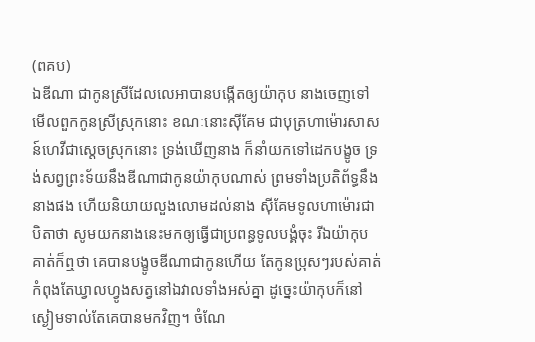(ពគប)
ឯឌីណា ជាកូនស្រីដែលលេអាបានបង្កើតឲ្យយ៉ាកុប នាងចេញទៅមើលពួកកូនស្រីស្រុកនោះ ខណៈនោះស៊ីគែម ជាបុត្រហាម៉ោរសាសន៍ហេវីជាស្តេចស្រុកនោះ ទ្រង់ឃើញនាង ក៏នាំយកទៅដេកបង្ខូច ទ្រង់សព្វព្រះទ័យនឹងឌីណាជាកូនយ៉ាកុបណាស់ ព្រមទាំងប្រតិព័ទ្ធនឹងនាងផង ហើយនិយាយលួងលោមដល់នាង ស៊ីគែមទូលហាម៉ោរជាបិតាថា សូមយកនាងនេះមកឲ្យធ្វើជាប្រពន្ធទូលបង្គំចុះ រីឯយ៉ាកុបគាត់ក៏ឮថា គេបានបង្ខូចឌីណាជាកូនហើយ តែកូនប្រុសៗរបស់គាត់កំពុងតែឃ្វាលហ្វូងសត្វនៅឯវាលទាំងអស់គ្នា ដូច្នេះយ៉ាកុបក៏នៅស្ងៀមទាល់តែគេបានមកវិញ។ ចំណែ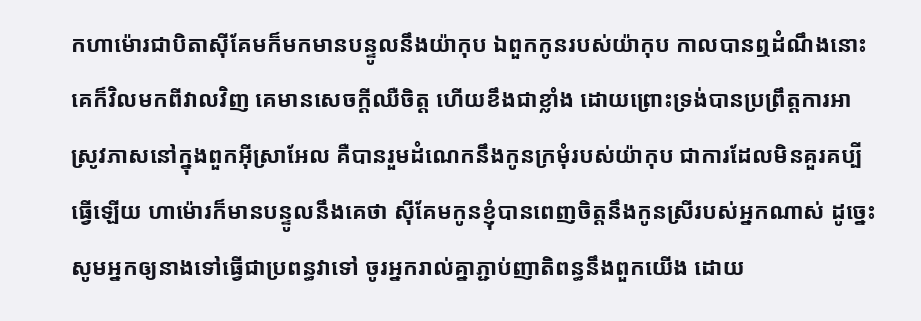កហាម៉ោរជាបិតាស៊ីគែមក៏មកមានបន្ទូលនឹងយ៉ាកុប ឯពួកកូនរបស់យ៉ាកុប កាលបានឮដំណឹងនោះ គេក៏វិលមកពីវាលវិញ គេមានសេចក្ដីឈឺចិត្ត ហើយខឹងជាខ្លាំង ដោយព្រោះទ្រង់បានប្រព្រឹត្តការអាស្រូវភាសនៅក្នុងពួកអ៊ីស្រាអែល គឺបានរួមដំណេកនឹងកូនក្រមុំរបស់យ៉ាកុប ជាការដែលមិនគួរគប្បីធ្វើឡើយ ហាម៉ោរក៏មានបន្ទូលនឹងគេថា ស៊ីគែមកូនខ្ញុំបានពេញចិត្តនឹងកូនស្រីរបស់អ្នកណាស់ ដូច្នេះ សូមអ្នកឲ្យនាងទៅធ្វើជាប្រពន្ធវាទៅ ចូរអ្នករាល់គ្នាភ្ជាប់ញាតិពន្ធនឹងពួកយើង ដោយ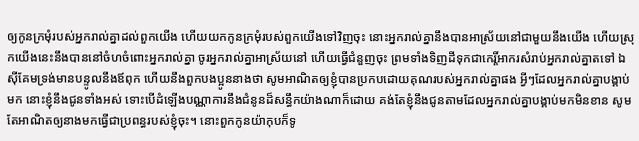ឲ្យកូនក្រមុំរបស់អ្នករាល់គ្នាដល់ពួកយើង ហើយយកកូនក្រមុំរបស់ពួកយើងទៅវិញចុះ នោះអ្នករាល់គ្នានឹងបានអាស្រ័យនៅជាមួយនឹងយើង ហើយស្រុកយើងនេះនឹងបាននៅចំហចំពោះអ្នករាល់គ្នា ចូរអ្នករាល់គ្នាអាស្រ័យនៅ ហើយធ្វើជំនួញចុះ ព្រមទាំងទិញដីទុកជាកេរ្តិ៍អាករសំរាប់អ្នករាល់គ្នាតទៅ ឯស៊ីគែមទ្រង់មានបន្ទូលនឹងឪពុក ហើយនឹងពួកបងប្អូននាងថា សូមអាណិតឲ្យខ្ញុំបានប្រកបដោយគុណរបស់អ្នករាល់គ្នាផង អ្វីៗដែលអ្នករាល់គ្នាបង្គាប់មក នោះខ្ញុំនឹងជូនទាំងអស់ ទោះបើដំឡើងបណ្ណាការនឹងជំនូនដ៏សន្ធឹកយ៉ាងណាក៏ដោយ គង់តែខ្ញុំនឹងជូនតាមដែលអ្នករាល់គ្នាបង្គាប់មកមិនខាន សូមតែអាណិតឲ្យនាងមកធ្វើជាប្រពន្ធរបស់ខ្ញុំចុះ។ នោះពួកកូនយ៉ាកុបក៏ទូ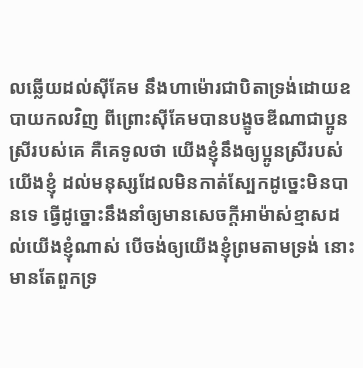លឆ្លើយដល់ស៊ីគែម នឹងហាម៉ោរជាបិតាទ្រង់ដោយឧបាយកលវិញ ពីព្រោះស៊ីគែមបានបង្ខូចឌីណាជាប្អូនស្រីរបស់គេ គឺគេទូលថា យើងខ្ញុំនឹងឲ្យប្អូនស្រីរបស់យើងខ្ញុំ ដល់មនុស្សដែលមិនកាត់ស្បែកដូច្នេះមិនបានទេ ធ្វើដូច្នោះនឹងនាំឲ្យមានសេចក្ដីអាម៉ាស់ខ្មាសដល់យើងខ្ញុំណាស់ បើចង់ឲ្យយើងខ្ញុំព្រមតាមទ្រង់ នោះមានតែពួកទ្រ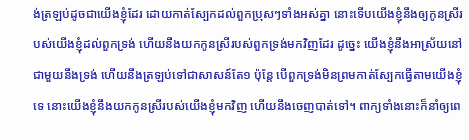ង់ត្រឡប់ដូចជាយើងខ្ញុំដែរ ដោយកាត់ស្បែកដល់ពួកប្រុសៗទាំងអស់គ្នា នោះទើបយើងខ្ញុំនឹងឲ្យកូនស្រីរបស់យើងខ្ញុំដល់ពួកទ្រង់ ហើយនឹងយកកូនស្រីរបស់ពួកទ្រង់មកវិញដែរ ដូច្នេះ យើងខ្ញុំនឹងអាស្រ័យនៅជាមួយនឹងទ្រង់ ហើយនឹងត្រឡប់ទៅជាសាសន៍តែ១ ប៉ុន្តែ បើពួកទ្រង់មិនព្រមកាត់ស្បែកធ្វើតាមយើងខ្ញុំទេ នោះយើងខ្ញុំនឹងយកកូនស្រីរបស់យើងខ្ញុំមកវិញ ហើយនឹងចេញបាត់ទៅ។ ពាក្យទាំងនោះក៏នាំឲ្យពេ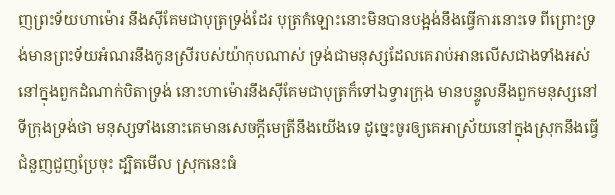ញព្រះទ័យហាម៉ោរ នឹងស៊ីគែមជាបុត្រទ្រង់ដែរ បុត្រកំឡោះនោះមិនបានបង្អង់នឹងធ្វើការនោះទេ ពីព្រោះទ្រង់មានព្រះទ័យអំណរនឹងកូនស្រីរបស់យ៉ាកុបណាស់ ទ្រង់ជាមនុស្សដែលគេរាប់អានលើសជាងទាំងអស់នៅក្នុងពួកដំណាក់បិតាទ្រង់ នោះហាម៉ោរនឹងស៊ីគែមជាបុត្រក៏ទៅឯទ្វារក្រុង មានបន្ទូលនឹងពួកមនុស្សនៅទីក្រុងទ្រង់ថា មនុស្សទាំងនោះគេមានសេចក្ដីមេត្រីនឹងយើងទេ ដូច្នេះចូរឲ្យគេអាស្រ័យនៅក្នុងស្រុកនឹងធ្វើជំនួញជួញប្រែចុះ ដ្បិតមើល ស្រុកនេះធំ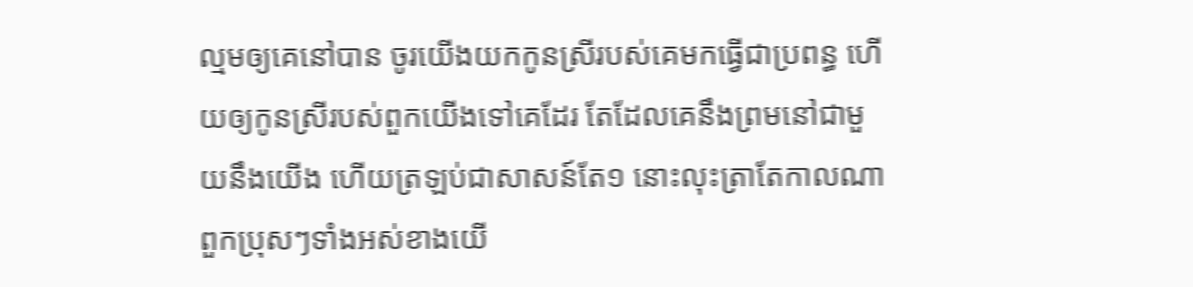ល្មមឲ្យគេនៅបាន ចូរយើងយកកូនស្រីរបស់គេមកធ្វើជាប្រពន្ធ ហើយឲ្យកូនស្រីរបស់ពួកយើងទៅគេដែរ តែដែលគេនឹងព្រមនៅជាមួយនឹងយើង ហើយត្រឡប់ជាសាសន៍តែ១ នោះលុះត្រាតែកាលណាពួកប្រុសៗទាំងអស់ខាងយើ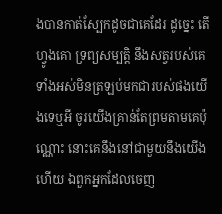ងបានកាត់ស្បែកដូចជាគេដែរ ដូច្នេះ តើហ្វូងគោ ទ្រព្យសម្បត្តិ នឹងសត្វរបស់គេទាំងអស់មិនត្រឡប់មកជារបស់ផងយើងទេឬអី ចូរយើងគ្រាន់តែព្រមតាមគេប៉ុណ្ណោះ នោះគេនឹងនៅជាមួយនឹងយើងហើយ ឯពួកអ្នកដែលចេញ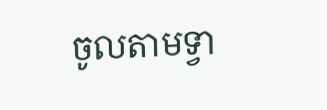ចូលតាមទ្វា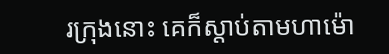រក្រុងនោះ គេក៏ស្តាប់តាមហាម៉ោ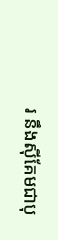រ នឹងស៊ីគែមជាបុ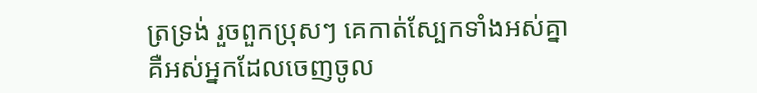ត្រទ្រង់ រួចពួកប្រុសៗ គេកាត់ស្បែកទាំងអស់គ្នា គឺអស់អ្នកដែលចេញចូល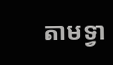តាមទ្វា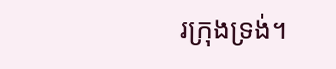រក្រុងទ្រង់។